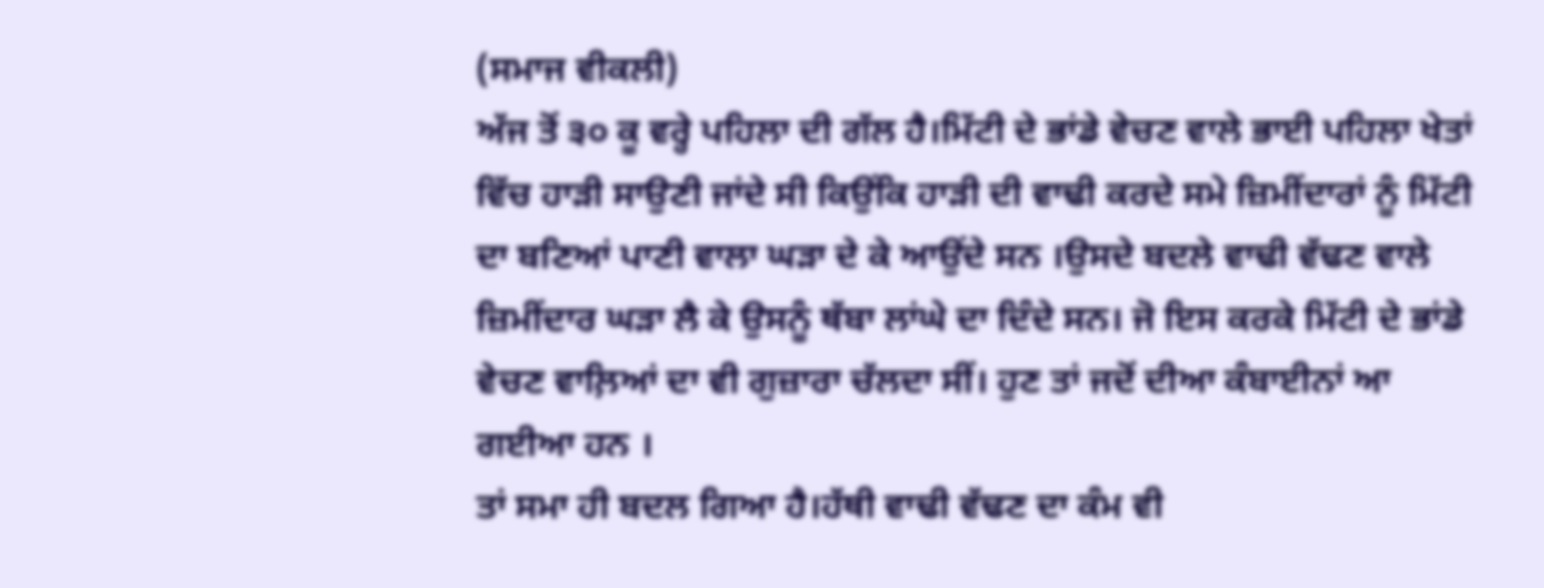(ਸਮਾਜ ਵੀਕਲੀ)
ਅੱਜ ਤੋਂ ੩੦ ਕੂ ਵਰ੍ਹੇ ਪਹਿਲਾ ਦੀ ਗੱਲ ਹੈ।ਮਿੱਟੀ ਦੇ ਭਾਂਡੇ ਵੇਚਣ ਵਾਲੇ ਭਾਈ ਪਹਿਲਾ ਖੇਤਾਂ ਵਿੱਚ ਹਾੜੀ ਸਾਉਣੀ ਜਾਂਦੇ ਸੀ ਕਿਉਂਕਿ ਹਾੜੀ ਦੀ ਵਾਢੀ ਕਰਦੇ ਸਮੇ ਜ਼ਿਮੀਂਦਾਰਾਂ ਨੂੰ ਮਿੱਟੀ ਦਾ ਬਣਿਆਂ ਪਾਣੀ ਵਾਲਾ ਘੜਾ ਦੇ ਕੇ ਆਉਂਦੇ ਸਨ ।ਉਸਦੇ ਬਦਲੇ ਵਾਢੀ ਵੱਢਣ ਵਾਲੇ ਜ਼ਿਮੀਂਦਾਰ ਘੜਾ ਲੈ ਕੇ ਉਸਨੂੰ ਥੱਬਾ ਲਾਂਘੇ ਦਾ ਦਿੰਦੇ ਸਨ। ਜੋ ਇਸ ਕਰਕੇ ਮਿੱਟੀ ਦੇ ਭਾਂਡੇ ਵੇਚਣ ਵਾਲ਼ਿਆਂ ਦਾ ਵੀ ਗੁਜ਼ਾਰਾ ਚੱਲਦਾ ਸੀਂ। ਹੁਣ ਤਾਂ ਜਦੋਂ ਦੀਆ ਕੰਬਾਈਨਾਂ ਆ ਗਈਆ ਹਨ ।
ਤਾਂ ਸਮਾ ਹੀ ਬਦਲ ਗਿਆ ਹੈ।ਹੱਥੀ ਵਾਢੀ ਵੱਢਣ ਦਾ ਕੰਮ ਵੀ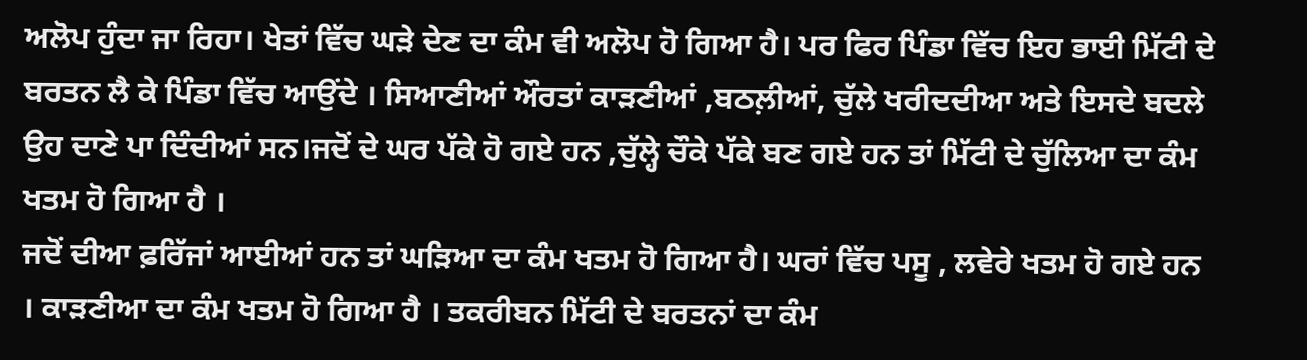ਅਲੋਪ ਹੁੰਦਾ ਜਾ ਰਿਹਾ। ਖੇਤਾਂ ਵਿੱਚ ਘੜੇ ਦੇਣ ਦਾ ਕੰਮ ਵੀ ਅਲੋਪ ਹੋ ਗਿਆ ਹੈ। ਪਰ ਫਿਰ ਪਿੰਡਾ ਵਿੱਚ ਇਹ ਭਾਈ ਮਿੱਟੀ ਦੇ ਬਰਤਨ ਲੈ ਕੇ ਪਿੰਡਾ ਵਿੱਚ ਆਉਂਦੇ । ਸਿਆਣੀਆਂ ਔਰਤਾਂ ਕਾੜਣੀਆਂ ,ਬਠਲ਼ੀਆਂ, ਚੁੱਲੇ ਖਰੀਦਦੀਆ ਅਤੇ ਇਸਦੇ ਬਦਲੇ ਉਹ ਦਾਣੇ ਪਾ ਦਿੰਦੀਆਂ ਸਨ।ਜਦੋਂ ਦੇ ਘਰ ਪੱਕੇ ਹੋ ਗਏ ਹਨ ,ਚੁੱਲ੍ਹੇ ਚੌਕੇ ਪੱਕੇ ਬਣ ਗਏ ਹਨ ਤਾਂ ਮਿੱਟੀ ਦੇ ਚੁੱਲਿਆ ਦਾ ਕੰਮ ਖਤਮ ਹੋ ਗਿਆ ਹੈ ।
ਜਦੋਂ ਦੀਆ ਫ਼ਰਿੱਜਾਂ ਆਈਆਂ ਹਨ ਤਾਂ ਘੜਿਆ ਦਾ ਕੰਮ ਖਤਮ ਹੋ ਗਿਆ ਹੈ। ਘਰਾਂ ਵਿੱਚ ਪਸੂ , ਲਵੇਰੇ ਖਤਮ ਹੋ ਗਏ ਹਨ । ਕਾੜਣੀਆ ਦਾ ਕੰਮ ਖਤਮ ਹੋ ਗਿਆ ਹੈ । ਤਕਰੀਬਨ ਮਿੱਟੀ ਦੇ ਬਰਤਨਾਂ ਦਾ ਕੰਮ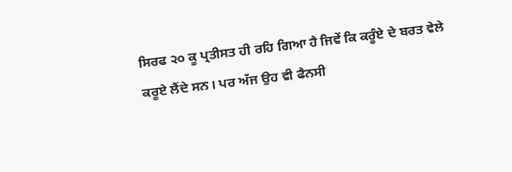ਸਿਰਫ ੨੦ ਕੂ ਪ੍ਰਤੀਸਤ ਹੀ ਰਹਿ ਗਿਆ ਹੈ ਜਿਵੇਂ ਕਿ ਕਰੂੰਏ ਦੇ ਬਰਤ ਵੇਲੇ ਕਰੂਏ ਲੈਂਦੇ ਸਨ। ਪਰ ਅੱਜ ਉਹ ਵੀ ਫੈਨਸੀ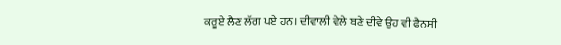ਕਰੂਏ ਲੈਣ ਲੱਗ ਪਏ ਹਨ। ਦੀਵਾਲੀ ਵੇਲੇ ਬਣੇ ਦੀਵੇ ਉਹ ਵੀ ਫੈਨਸੀ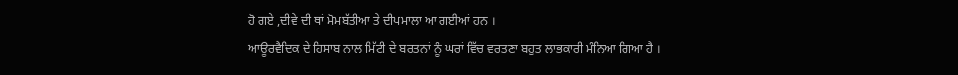ਹੋ ਗਏ ,ਦੀਵੇ ਦੀ ਥਾਂ ਮੋਮਬੱਤੀਆ ਤੇ ਦੀਪਮਾਲਾ ਆ ਗਈਆਂ ਹਨ ।
ਆਊਰਵੈਦਿਕ ਦੇ ਹਿਸਾਬ ਨਾਲ ਮਿੱਟੀ ਦੇ ਬਰਤਨਾਂ ਨੂੰ ਘਰਾਂ ਵਿੱਚ ਵਰਤਣਾ ਬਹੁਤ ਲਾਭਕਾਰੀ ਮੰਨਿਆ ਗਿਆ ਹੈ ।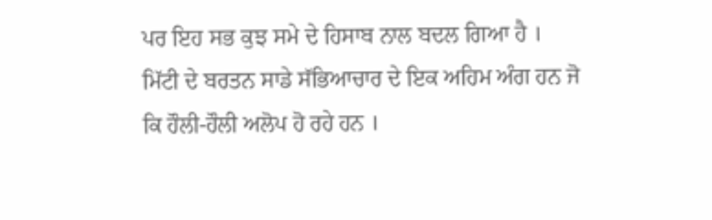ਪਰ ਇਹ ਸਭ ਕੁਝ ਸਮੇ ਦੇ ਹਿਸਾਬ ਨਾਲ ਬਦਲ ਗਿਆ ਹੈ । ਮਿੱਟੀ ਦੇ ਬਰਤਨ ਸਾਡੇ ਸੱਭਿਆਚਾਰ ਦੇ ਇਕ ਅਹਿਮ ਅੰਗ ਹਨ ਜੋ ਕਿ ਹੌਲੀ-ਹੌਲੀ ਅਲੋਪ ਹੋ ਰਹੇ ਹਨ ।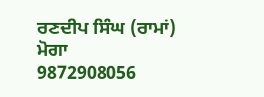ਰਣਦੀਪ ਸਿੰਘ (ਰਾਮਾਂ)
ਮੋਗਾ
9872908056